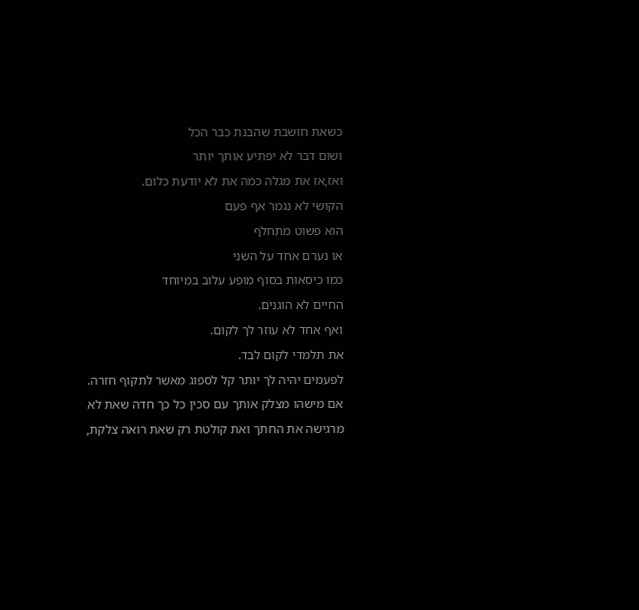כשאת חושבת שהבנת כבר הכל
ושום דבר לא יפתיע אותך יותר
ואז,אז את מגלה כמה את לא יודעת כלום.
הקושי לא נגמר אף פעם
הוא פשוט מתחלף
או נערם אחד על השני
כמו כיסאות בסוף מופע עלוב במיוחד
החיים לא הוגנים.
ואף אחד לא עוזר לך לקום.
את תלמדי לקום לבד.
לפעמים יהיה לך יותר קל לספוג מאשר לתקוף חזרה.
אם מישהו מצלק אותך עם סכין כל כך חדה שאת לא מרגישה את החתך ואת קולטת רק שאת רואה צלקת,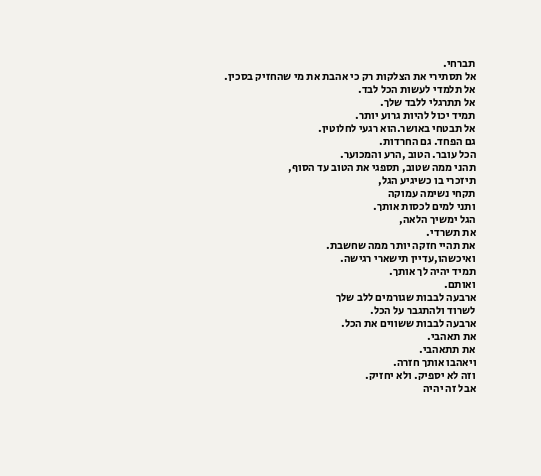תברחי.
אל תסתירי את הצלקות רק כי אהבת את מי שהחזיק בסכין.
אל תלמדי לעשות הכל לבד.
אל תתרגלי ללבד שלך.
תמיד יכול להיות גרוע יותר.
אל תבטחי באושר.הוא רגעי לחלוטין.
גם הפחד. גם החרדות.
הכל עובר. הטוב ,הרע והמכוער.
תהני ממה שטוב, תספגי את הטוב עד הסוף,
תיזכרי בו כשיגיע הגל,
תקחי נשימה עמוקה
ותני למים לכסות אותך.
הגל ימשיך הלאה,
את תשרדי.
את תהיי חזקה יותר ממה שחשבת.
ואיכשהו,עדיין תישארי רגישה.
תמיד יהיה לך אותך.
ואותם.
ארבעה לבבות שגורמים ללב שלך
לשרוד ולהתגבר על הכל.
ארבעה לבבות ששווים את הכל.
את תאהבי.
את תתאהבי.
ויאהבו אותך חזרה.
וזה לא יספיק. ולא יחזיק.
אבל זה יהיה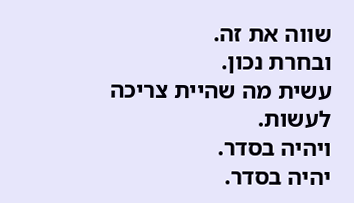שווה את זה.
ובחרת נכון.
עשית מה שהיית צריכה לעשות.
ויהיה בסדר.
יהיה בסדר.